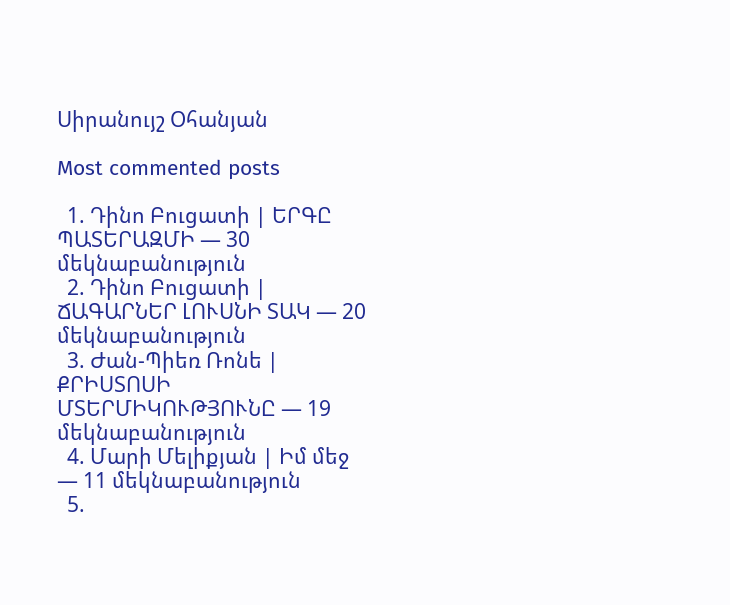Սիրանույշ Օհանյան

Most commented posts

  1. Դինո Բուցատի | ԵՐԳԸ ՊԱՏԵՐԱԶՄԻ — 30 մեկնաբանություն
  2. Դինո Բուցատի | ՃԱԳԱՐՆԵՐ ԼՈՒՍՆԻ ՏԱԿ — 20 մեկնաբանություն
  3. Ժան-Պիեռ Ռոնե | ՔՐԻՍՏՈՍԻ ՄՏԵՐՄԻԿՈՒԹՅՈՒՆԸ — 19 մեկնաբանություն
  4. Մարի Մելիքյան | Իմ մեջ — 11 մեկնաբանություն
  5.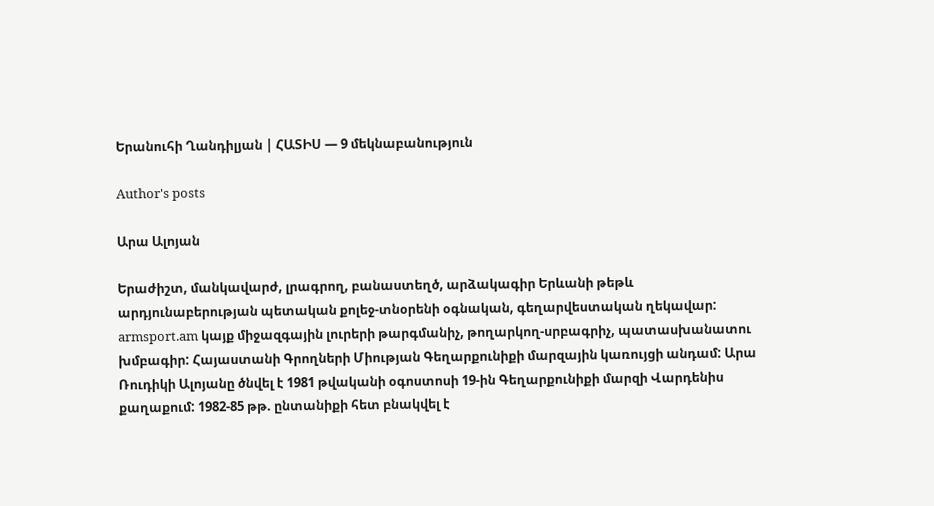Երանուհի Ղանդիլյան | ՀԱՏԻՍ — 9 մեկնաբանություն

Author's posts

Արա Ալոյան

Երաժիշտ, մանկավարժ, լրագրող, բանաստեղծ, արձակագիր Երևանի թեթև արդյունաբերության պետական քոլեջ-տնօրենի օգնական, գեղարվեստական ղեկավար: armsport.am կայք միջազգային լուրերի թարգմանիչ, թողարկող-սրբագրիչ, պատասխանատու խմբագիր: Հայաստանի Գրողների Միության Գեղարքունիքի մարզային կառույցի անդամ: Արա Ռուդիկի Ալոյանը ծնվել է 1981 թվականի օգոստոսի 19-ին Գեղարքունիքի մարզի Վարդենիս քաղաքում: 1982-85 թթ. ընտանիքի հետ բնակվել է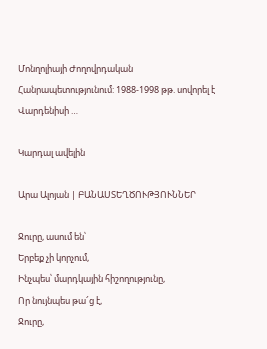Մոնղոլիայի Ժողովրդական Հանրապետությունում: 1988-1998 թթ. սովորել է Վարդենիսի …

Կարդալ ավելին

Արա Ալոյան | ԲԱՆԱՍՏԵՂԾՈՒԹՅՈՒՆՆԵՐ

Ջուրը, ասում են՝
Երբեք չի կորչում,
Ինչպես՝ մարդկային հիշողությունը,
Որ նույնպես թա՜ց է,
Ջուրը,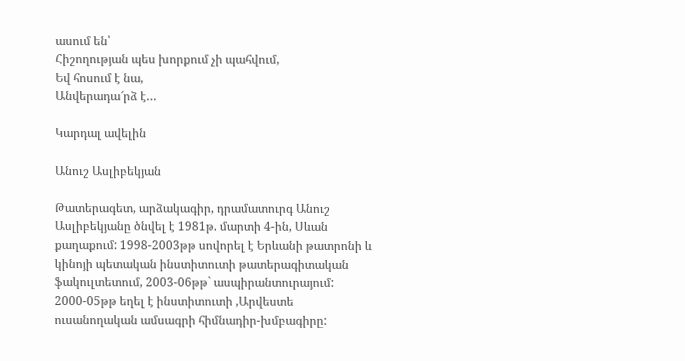ասում են՝
Հիշողության պես խորքում չի պահվում,
Եվ հոսում է նա,
Անվերադա՜րձ է…

Կարդալ ավելին

Անուշ Ասլիբեկյան

Թատերագետ, արձակագիր, դրամատուրգ Անուշ Ասլիբեկյանը ծնվել է 1981թ. մարտի 4-ին, Սևան քաղաքում: 1998-2003թթ սովորել է Երևանի թատրոնի և կինոյի պետական ինստիտուտի թատերագիտական ֆակուլտետում, 2003-06թթ` ասպիրանտուրայում:
2000-05թթ եղել է ինստիտուտի ,Արվեստե ուսանողական ամսագրի հիմնադիր-խմբագիրը: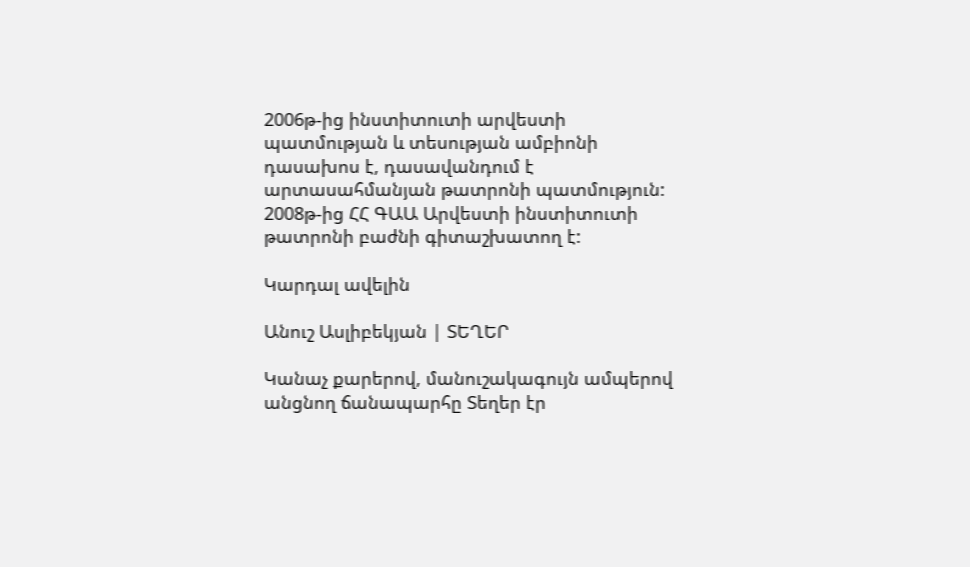2006թ-ից ինստիտուտի արվեստի պատմության և տեսության ամբիոնի դասախոս է, դասավանդում է արտասահմանյան թատրոնի պատմություն:
2008թ-ից ՀՀ ԳԱԱ Արվեստի ինստիտուտի թատրոնի բաժնի գիտաշխատող է:

Կարդալ ավելին

Անուշ Ասլիբեկյան | ՏԵՂԵՐ

Կանաչ քարերով, մանուշակագույն ամպերով անցնող ճանապարհը Տեղեր էր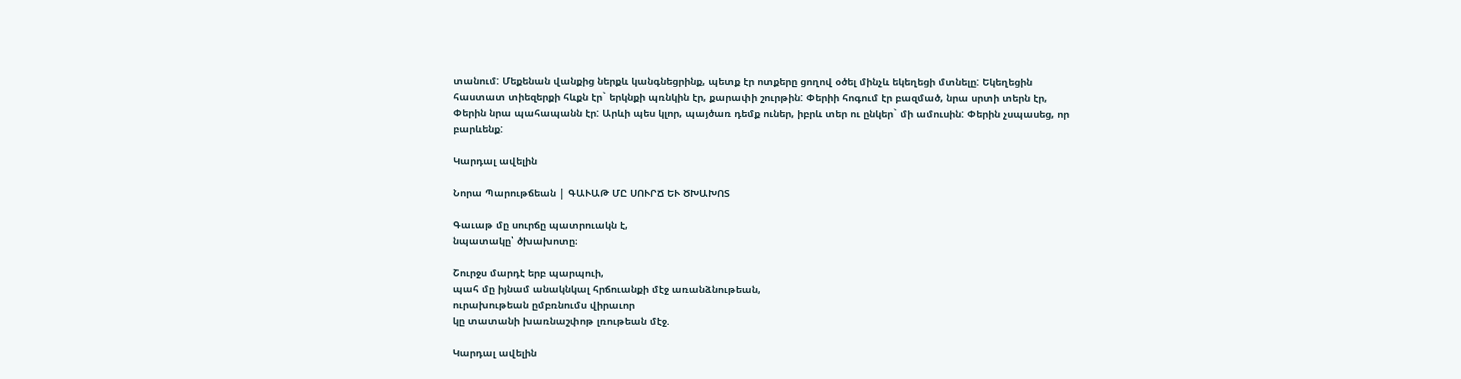տանում: Մեքենան վանքից ներքև կանգնեցրինք, պետք էր ոտքերը ցողով օծել մինչև եկեղեցի մտնելը: Եկեղեցին հաստատ տիեզերքի հևքն էր` երկնքի պռնկին էր, քարափի շուրթին: Փերիի հոգում էր բազմած, նրա սրտի տերն էր, Փերին նրա պահապանն էր: Արևի պես կլոր, պայծառ դեմք ուներ, իբրև տեր ու ընկեր` մի ամուսին: Փերին չսպասեց, որ բարևենք:

Կարդալ ավելին

Նորա Պարութճեան | ԳԱՒԱԹ ՄԸ ՍՈՒՐՃ ԵՒ ԾԽԱԽՈՏ

Գաւաթ մը սուրճը պատրուակն է,
նպատակը՝ ծխախոտը։

Շուրջս մարդէ երբ պարպուի,
պահ մը իյնամ անակնկալ հրճուանքի մէջ առանձնութեան,
ուրախութեան ըմբռնումս վիրաւոր
կը տատանի խառնաշփոթ լռութեան մէջ.

Կարդալ ավելին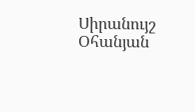Սիրանույշ Օհանյան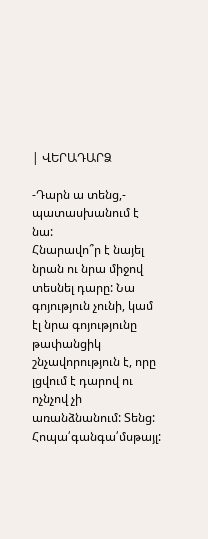| ՎԵՐԱԴԱՐՁ

-Դարն ա տենց,- պատասխանում է նա:
Հնարավո՞ր է նայել նրան ու նրա միջով տեսնել դարը: Նա գոյություն չունի, կամ էլ նրա գոյությունը թափանցիկ շնչավորություն է, որը լցվում է դարով ու ոչնչով չի առանձնանում: Տենց: Հոպա՛գանգա՛մսթայլ: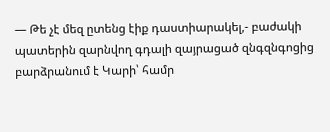— Թե չէ մեզ ըտենց էիք դաստիարակել,- բաժակի պատերին զարնվող գդալի զայրացած զնգզնգոցից բարձրանում է Կարի՝ համր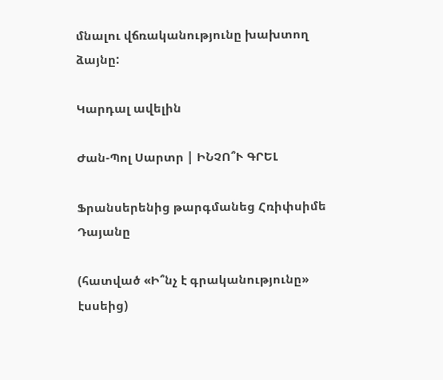մնալու վճռականությունը խախտող ձայնը:

Կարդալ ավելին

Ժան-Պոլ Սարտր | ԻՆՉՈ՞Ւ ԳՐԵԼ

Ֆրանսերենից թարգմանեց Հռիփսիմե Դայանը

(հատված «Ի՞նչ է գրականությունը» էսսեից)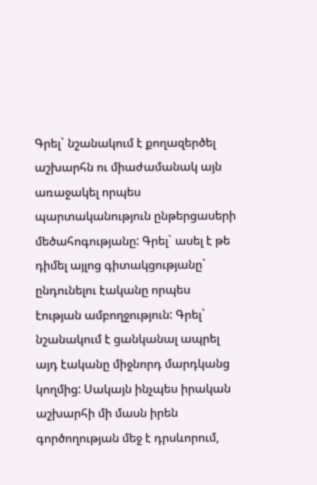Գրել` նշանակում է քողազերծել աշխարհն ու միաժամանակ այն առաջակել որպես պարտականություն ընթերցասերի մեծահոգությանը: Գրել` ասել է թե դիմել այլոց գիտակցությանը` ընդունելու էականը որպես էության ամբողջություն: Գրել` նշանակում է ցանկանալ ապրել այդ էականը միջնորդ մարդկանց կողմից: Սակայն ինչպես իրական աշխարհի մի մասն իրեն գործողության մեջ է դրսևորում,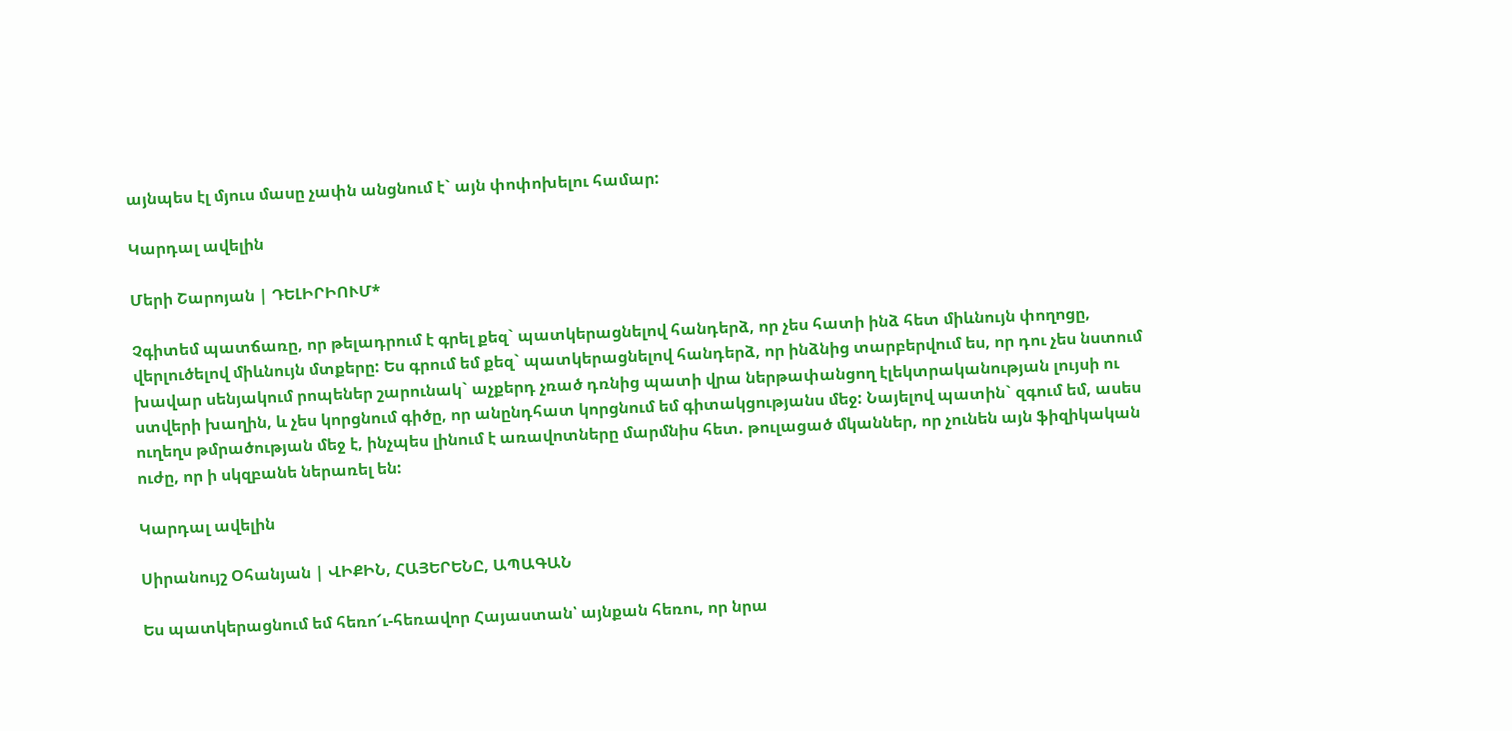այնպես էլ մյուս մասը չափն անցնում է` այն փոփոխելու համար:

Կարդալ ավելին

Մերի Շարոյան | ԴԵԼԻՐԻՈՒՄ*

Չգիտեմ պատճառը, որ թելադրում է գրել քեզ` պատկերացնելով հանդերձ, որ չես հատի ինձ հետ միևնույն փողոցը, վերլուծելով միևնույն մտքերը: Ես գրում եմ քեզ` պատկերացնելով հանդերձ, որ ինձնից տարբերվում ես, որ դու չես նստում խավար սենյակում րոպեներ շարունակ` աչքերդ չռած դռնից պատի վրա ներթափանցող էլեկտրականության լույսի ու ստվերի խաղին, և չես կորցնում գիծը, որ անընդհատ կորցնում եմ գիտակցությանս մեջ: Նայելով պատին` զգում եմ, ասես ուղեղս թմրածության մեջ է, ինչպես լինում է առավոտները մարմնիս հետ. թուլացած մկաններ, որ չունեն այն ֆիզիկական ուժը, որ ի սկզբանե ներառել են:

Կարդալ ավելին

Սիրանույշ Օհանյան | ՎԻՔԻՆ, ՀԱՅԵՐԵՆԸ, ԱՊԱԳԱՆ

Ես պատկերացնում եմ հեռո՜ւ-հեռավոր Հայաստան՝ այնքան հեռու, որ նրա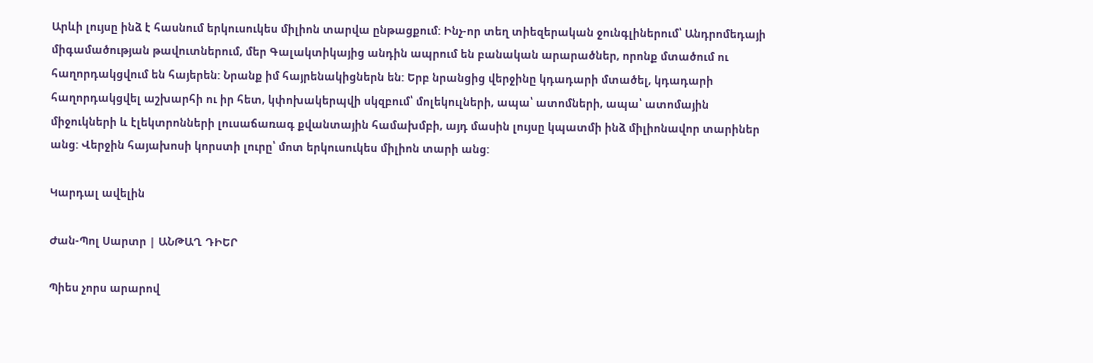Արևի լույսը ինձ է հասնում երկուսուկես միլիոն տարվա ընթացքում: Ինչ-որ տեղ տիեզերական ջունգլիներում՝ Անդրոմեդայի միգամածության թավուտներում, մեր Գալակտիկայից անդին ապրում են բանական արարածներ, որոնք մտածում ու հաղորդակցվում են հայերեն: Նրանք իմ հայրենակիցներն են: Երբ նրանցից վերջինը կդադարի մտածել, կդադարի հաղորդակցվել աշխարհի ու իր հետ, կփոխակերպվի սկզբում՝ մոլեկուլների, ապա՝ ատոմների, ապա՝ ատոմային միջուկների և էլեկտրոնների լուսաճառագ քվանտային համախմբի, այդ մասին լույսը կպատմի ինձ միլիոնավոր տարիներ անց: Վերջին հայախոսի կորստի լուրը՝ մոտ երկուսուկես միլիոն տարի անց:

Կարդալ ավելին

Ժան-Պոլ Սարտր | ԱՆԹԱՂ ԴԻԵՐ

Պիես չորս արարով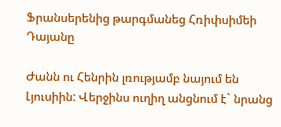Ֆրանսերենից թարգմանեց Հռիփսիմեի Դայանը

Ժանն ու Հենրին լռությամբ նայում են Լյուսիին: Վերջինս ուղիղ անցնում է` նրանց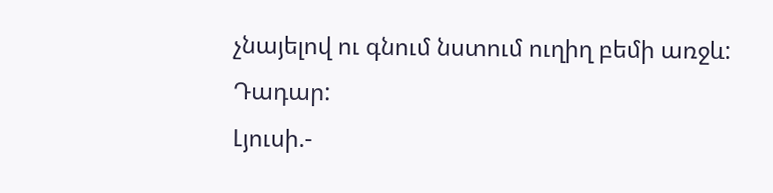չնայելով ու գնում նստում ուղիղ բեմի առջև: Դադար:
Լյուսի.-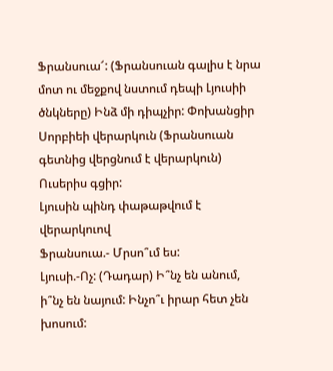Ֆրանսուա՜: (Ֆրանսուան գալիս է նրա մոտ ու մեջքով նստում դեպի Լյուսիի ծնկները) Ինձ մի դիպչիր: Փոխանցիր Սորբիեի վերարկուն (Ֆրանսուան գետնից վերցնում է վերարկուն) Ուսերիս գցիր:
Լյուսին պինդ փաթաթվում է վերարկուով
Ֆրանսուա.- Մրսո՞ւմ ես:
Լյուսի.-Ոչ: (Դադար) Ի՞նչ են անում, ի՞նչ են նայում: Ինչո՞ւ իրար հետ չեն խոսում: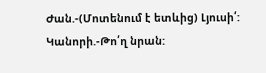Ժան.-(Մոտենում է ետևից) Լյուսի՛:
Կանորի.-Թո՛ղ նրան: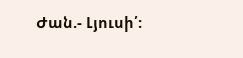Ժան.- Լյուսի՛: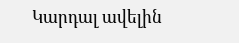Կարդալ ավելին